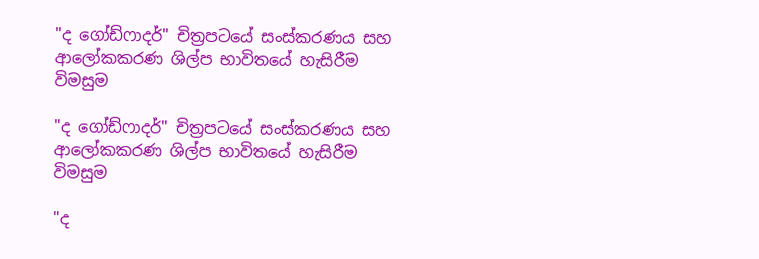"ද ගෝඩ්ෆාදර්" චිත්‍රපටයේ සංස්කරණය සහ ආලෝකකරණ ශිල්ප භාවිතයේ හැසිරීම විමසුම

"ද ගෝඩ්ෆාදර්" චිත්‍රපටයේ සංස්කරණය සහ ආලෝකකරණ ශිල්ප භාවිතයේ හැසිරීම විමසුම

"ද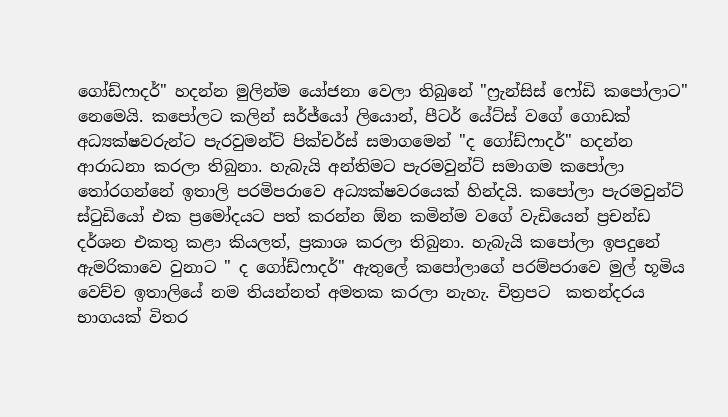ගෝඩ්ෆාදර්" හදන්න මුලින්ම යෝජනා වෙලා තිබුනේ "ෆ්‍රැන්සිස් ෆෝඩි කපෝලාට" නෙමෙයි. කපෝලට කලින් සර්ජ්යෝ ලියොන්, පීටර් යේට්ස් වගේ ගොඩක් අධ්‍යක්ෂවරුන්ට පැරවුමන්ට් පික්චර්ස් සමාගමෙන් "ද ගෝඩ්ෆාදර්" හදන්න ආරාධනා කරලා තිබුනා. හැබැයි අන්තිමට පැරමවුන්ට් සමාගම කපෝලා තෝරගන්නේ ඉතාලි පරමිපරාවෙ අධ්‍යක්ෂවරයෙක් හින්දයි. කපෝලා පැරමවුන්ට් ස්ටුඩියෝ එක ප්‍රමෝදයට පත් කරන්න ඕන කමින්ම වගේ වැඩියෙන් ප්‍රචන්ඩ දර්ශන එකතු කළා කියලත්, ප්‍රකාශ කරලා තිබුනා. හැබැයි කපෝලා ඉපදුනේ ඇමරිකාවෙ වුනාට " ද ගෝඩ්ෆාදර්" ඇතුලේ කපෝලාගේ පරම්පරාවෙ මුල් භූමිය වෙච්ච ඉතාලියේ නම තියන්නත් අමතක කරලා නැහැ. චිත්‍රපට  කතන්දරය භාගයක් විතර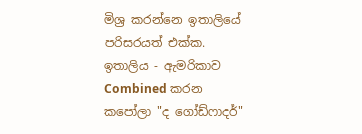මිශ්‍ර කරන්නෙ ඉතාලියේ පරිසරයත් එක්ක. ඉතාලිය - ඇමරිකාව Combined කරන කපෝලා "ද ගෝඩ්ෆාදර්"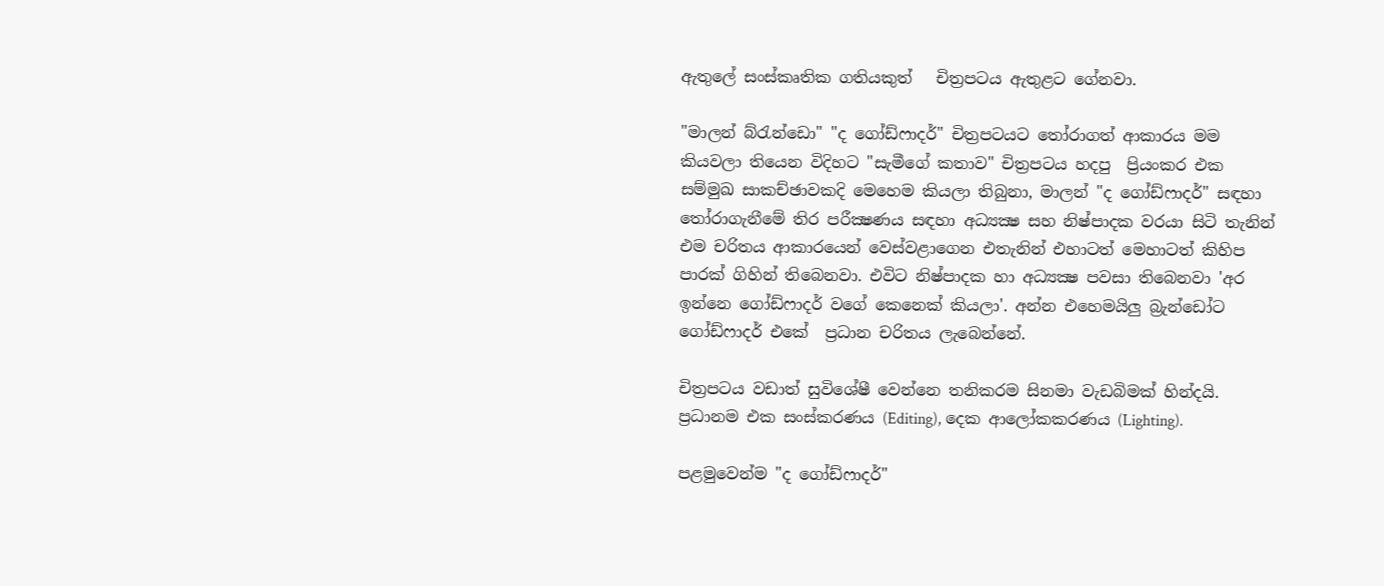ඇතුලේ සංස්කෘතික ගතියකුත්   චිත්‍රපටය ඇතුළට ගේනවා.

"මාලන් බ්රැන්ඩො" "ද ගෝඩ්ෆාදර්" චිත්‍රපටයට තෝරාගත් ආකාරය මම කියවලා තියෙන විදිහට "සැමීගේ කතාව" චිත්‍රපටය හදපු  ප්‍රියංකර එක සම්මුඛ සාකච්ඡාවකදි මෙහෙම කියලා තිබුනා, මාලන් "ද ගෝඩ්ෆාදර්" සඳහා තෝරාගැනීමේ තිර පරීක්‍ෂණය සඳහා අධ්‍යක්‍ෂ සහ නිෂ්පාදක වරයා සිටි තැනින් එම චරිතය ආකාරයෙන් වෙස්වළාගෙන එතැනින් එහාටත් මෙහාටත් කිහිප පාරක් ගිහින් තිබෙනවා. එවිට නිෂ්පාදක හා අධ්‍යක්‍ෂ පවසා තිබෙනවා 'අර ඉන්නෙ ගෝඩ්ෆාදර් වගේ කෙනෙක් කියලා'. අන්න එහෙමයිලු බ්‍රැන්ඩෝට ගෝඩ්ෆාදර් එකේ  ප්‍රධාන චරිතය ලැබෙන්නේ.

චිත්‍රපටය වඩාත් සුවිශේෂී වෙන්නෙ තනිකරම සිනමා වැඩබිමක් හින්දයි. ප්‍රධානම එක සංස්කරණය (Editing), දෙක ආලෝකකරණය (Lighting).

පළමුවෙන්ම "ද ගෝඩ්ෆාදර්"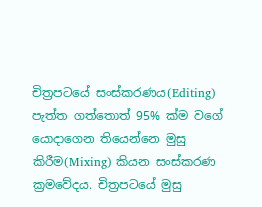චිත්‍රපටයේ සංස්කරණය(Editing) පැත්ත ගත්තොත් 95% ක්ම වගේ යොදාගෙන තියෙන්නෙ මුසු කිරීම(Mixing) කියන සංස්කරණ ක්‍රමවේදය. චිත්‍රපටයේ මුසු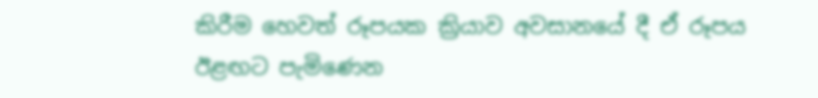කිරීම හෙවත් රූපයක ක්‍රියාව අවසානයේ දී ඒ රූපය ඊළඟට පැමිණෙන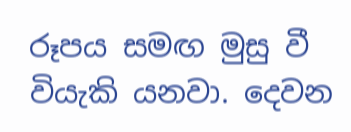රූපය සමඟ මුසු වී වියැකි යනවා. දෙවන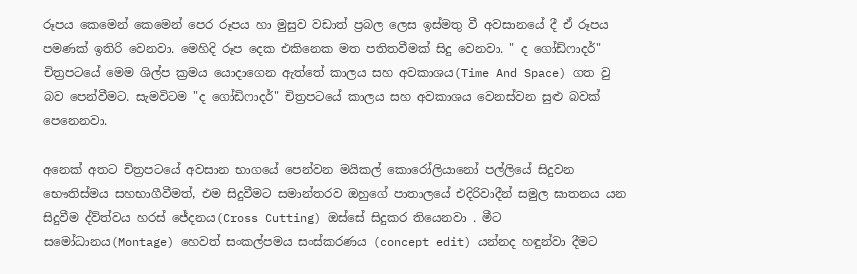රූපය කෙමෙන් කෙමෙන් පෙර රූපය හා මුසුව වඩාත් ප්‍රබල ලෙස ඉස්මතු වී අවසානයේ දී ඒ රූපය පමණක් ඉතිරි වෙනවා. මෙහිදි රූප දෙක එකිනෙක මත පතිතවීමක් සිදු වෙනවා. " ද ගෝඩ්ෆාදර්" චිත්‍රපටයේ මෙම ශිල්ප ක්‍රමය යොදාගෙන ඇත්තේ කාලය සහ අවකාශය(Time And Space) ගත වු බව පෙන්වීමට. සැමවිටම "ද ගෝඩිෆාදර්" චිත්‍රපටයේ කාලය සහ අවකාශය වෙනස්වන සුළු බවක් පෙනෙනවා.

අනෙක් අතට චිත්‍රපටයේ අවසාන භාගයේ පෙන්වන මයිකල් කොරෝලියානෝ පල්ලියේ සිදුවන භෞතිස්මය සහභාගීවීමත්, එම සිදුවීමට සමාන්තරව ඔහුගේ පාතාලයේ එදිරිවාදීන් සමුල ඝාතනය යන සිදුවීම ද්ව්ත්වය හරස් ජේදනය(Cross Cutting) ඔස්සේ සිදුකර තියෙනවා . මීට සමෝධානය(Montage) හෙවත් සංකල්පමය සංස්කරණය (concept edit) යන්නද හඳුන්වා දීමට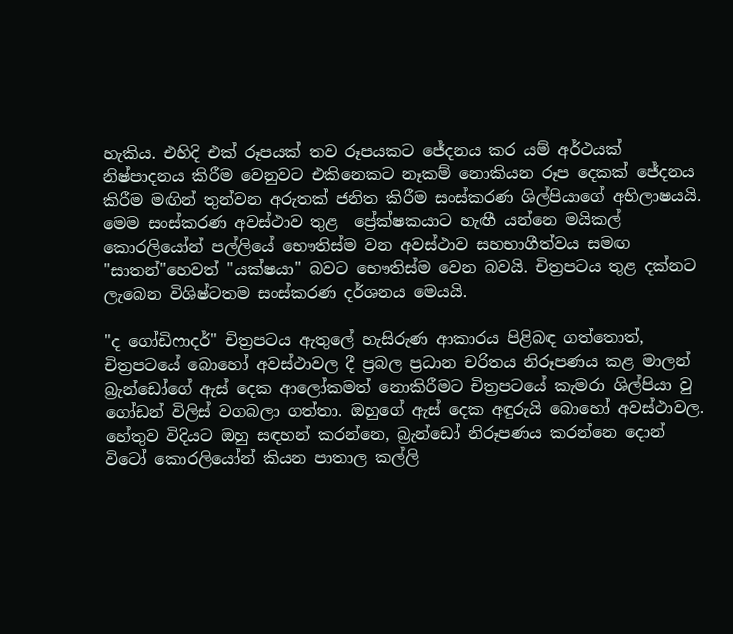හැකිය. එහිදි එක් රූපයක් තව රූපයකට ජේදනය කර යම් අර්ථයක් නිෂ්පාදනය කිරීම වෙනුවට එකිනෙකට නෑකම් නොකියන රූප දෙකක් ජේදනය කිරීම මඟින් තුන්වන අරුතක් ජනිත කිරීම සංස්කරණ ශිල්පියාගේ අභිලාෂයයි. මෙම සංස්කරණ අවස්ථාව තුළ  ප්‍රේක්ෂකයාට හැඟී යන්නෙ මයිකල් කොරලියෝන් පල්ලියේ භෞතිස්ම වන අවස්ථාව සහභාගීත්වය සමඟ "සාතන්"හෙවත් "යක්ෂයා" බවට භෞතිස්ම වෙන බවයි. චිත්‍රපටය තුළ දක්නට ලැබෙන විශිෂ්ටතම සංස්කරණ දර්ශනය මෙයයි.

"ද ගෝඩිෆාදර්" චිත්‍රපටය ඇතුලේ හැසිරුණ ආකාරය පිළිබඳ ගත්තොත්, චිත්‍රපටයේ බොහෝ අවස්ථාවල දී ප්‍රබල ප්‍රධාන චරිතය නිරූපණය කළ මාලන් බ්‍රැන්ඩෝගේ ඇස් දෙක ආලෝකමත් නොකිරීමට චිත්‍රපටයේ කැමරා ශිල්පියා වු ගෝඩන් විලිස් වගබලා ගත්තා. ඔහුගේ ඇස් දෙක අඳුරුයි බොහෝ අවස්ථාවල. හේතුව විදියට ඔහු සඳහන් කරන්නෙ, බ්‍රැන්ඩෝ නිරූපණය කරන්නෙ දොන් විටෝ කොරලියෝන් කියන පාතාල කල්ලි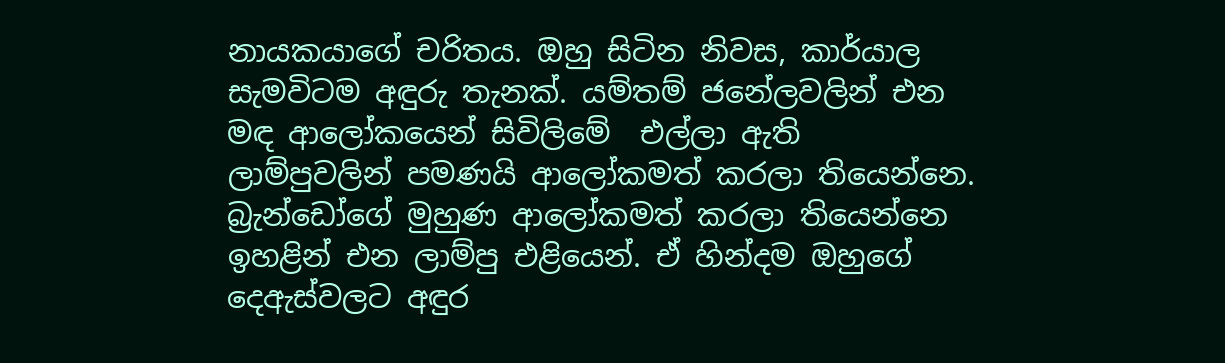නායකයාගේ චරිතය. ඔහු සිටින නිවස, කාර්යාල සැමවිටම අඳුරු තැනක්. යම්තම් ජනේලවලින් එන මඳ ආලෝකයෙන් සිවිලිමේ  එල්ලා ඇති ලාම්පුවලින් පමණයි ආලෝකමත් කරලා තියෙන්නෙ. බ්‍රැන්ඩෝගේ මුහුණ ආලෝකමත් කරලා තියෙන්නෙ ඉහළින් එන ලාම්පු එළියෙන්. ඒ හින්දම ඔහුගේ දෙඇස්වලට අඳුර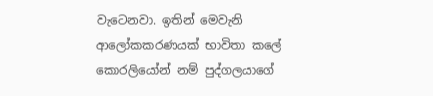වැටෙනවා. ඉතින් මෙවැනි ආලෝකකරණයක් භාවිතා කලේ කොරලියෝන් නම් පුද්ගලයාගේ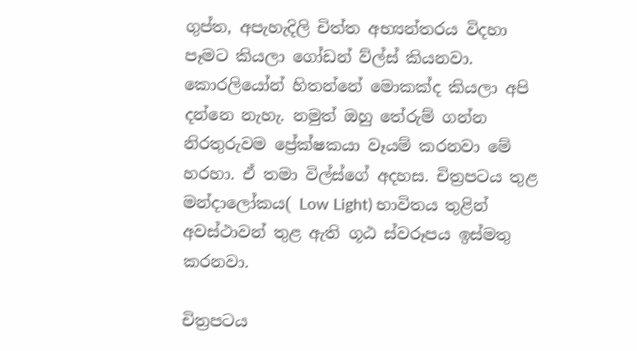ගුප්ත, අපැහැදිලි චිත්ත අභ්‍යන්තරය විදහා පෑමට කියලා ගෝඩන් ව්ල්ස් කියනවා. කොරලියෝන් හිතන්නේ මොකක්ද කියලා අපි දන්නෙ නැහැ. නමුත් ඔහු තේරුම් ගන්න නිරතුරුවම ප්‍රේක්ෂකයා වෑයම් කරනවා මේ හරහා. ඒ තමා විල්ස්ගේ අදහස. චිත්‍රපටය තුළ මන්දාලෝකය( Low Light) භාවිතය තුළින් අවස්ථාවන් තුළ ඇති ගූඨ ස්වරූපය ඉස්මතු කරනවා.

චිත්‍රපටය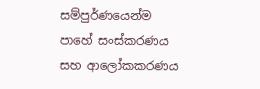සම්පුර්ණයෙන්ම පාහේ සංස්කරණය සහ ආලෝකකරණය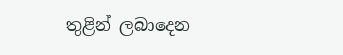තුළින් ලබාදෙන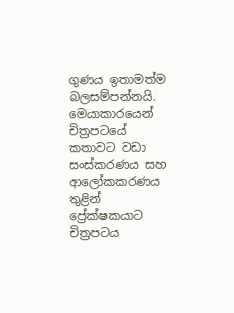ගුණය ඉතාමත්ම බලසම්පන්නයි. මෙයාකාරයෙන් චිත්‍රපටයේ කතාවට වඩා සංස්කරණය සහ ආලෝකකරණය තුළින් ප්‍රේක්ෂකයාට චිත්‍රපටය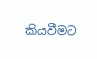කියවීමට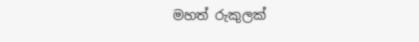මහත් රුකුලක්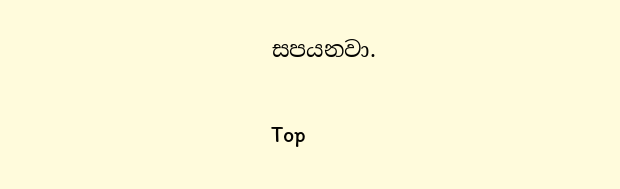සපයනවා.

Top